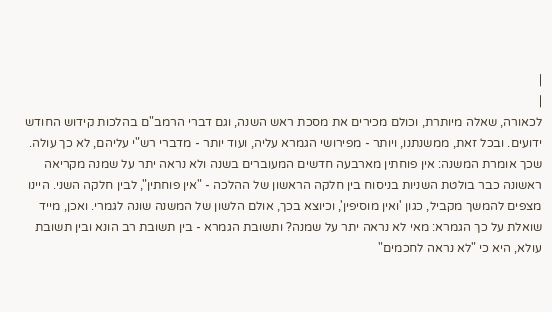|
|
לכאורה, שאלה מיותרת, וכולם מכירים את מסכת ראש השנה, וגם דברי הרמב"ם בהלכות קידוש החודש ידועים. ובכל זאת, ממשנתנו, ויותר - מפירושי הגמרא עליה, ועוד יותר - מדברי רש"י עליהם, לא כך עולה. שכך אומרת המשנה: אין פוחתין מארבעה חדשים המעוברים בשנה ולא נראה יתר על שמנה מקריאה ראשונה כבר בולטת השניות בניסוח בין חלקה הראשון של ההלכה - "אין פוחתין", לבין חלקה השני. היינו מצפים להמשך מקביל, כגון 'ואין מוסיפין', וכיוצא בכך, אולם הלשון של המשנה שונה לגמרי. ואכן, מייד שואלת על כך הגמרא: מאי לא נראה יתר על שמנה? ותשובת הגמרא - בין תשובת רב הונא ובין תשובת עולא, היא כי "לא נראה לחכמים"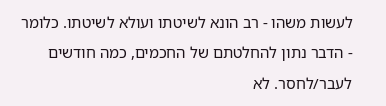לעשות משהו - רב הונא לשיטתו ועולא לשיטתו. כלומר - הדבר נתון להחלטתם של החכמים, כמה חודשים לעבר/לחסר. לא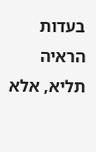בעדות הראיה תליא, אלא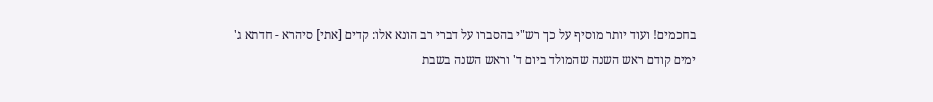בחכמים! ועוד יותר מוסיף על כך רש"י בהסברו על דברי רב הונא אלו: קדים [אתי] סיהרא - חדתא ג' ימים קודם ראש השנה שהמולד ביום ד' וראש השנה בשבת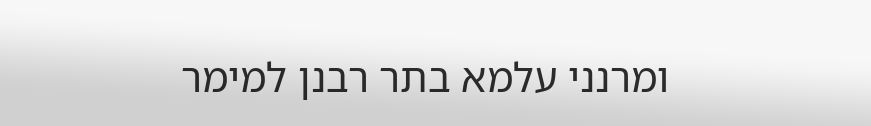ומרנני עלמא בתר רבנן למימר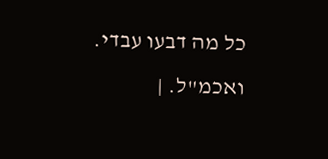כל מה דבעו עבדי. ואכמ"ל. |